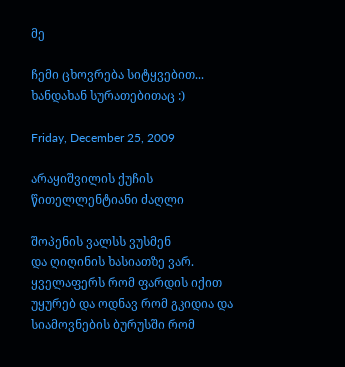მე

ჩემი ცხოვრება სიტყვებით... ხანდახან სურათებითაც :)

Friday, December 25, 2009

არაყიშვილის ქუჩის წითელლენტიანი ძაღლი

შოპენის ვალსს ვუსმენ
და ღიღინის ხასიათზე ვარ. ყველაფერს რომ ფარდის იქით უყურებ და ოდნავ რომ გკიდია და სიამოვნების ბურუსში რომ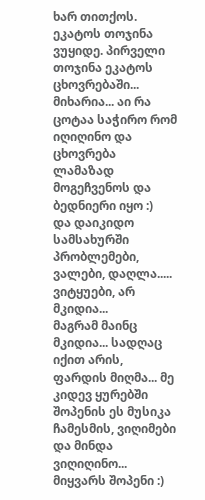ხარ თითქოს.
ეკატოს თოჯინა ვუყიდე. პირველი თოჯინა ეკატოს ცხოვრებაში... მიხარია... აი რა ცოტაა საჭირო რომ იღიღინო და ცხოვრება ლამაზად მოგეჩვენოს და ბედნიერი იყო :)
და დაიკიდო სამსახურში პრობლემები, ვალები, დაღლა.....
ვიტყუები, არ მკიდია...
მაგრამ მაინც მკიდია... სადღაც იქით არის, ფარდის მიღმა... მე კიდევ ყურებში შოპენის ეს მუსიკა ჩამესმის, ვიღიმები და მინდა ვიღიღინო...
მიყვარს შოპენი :)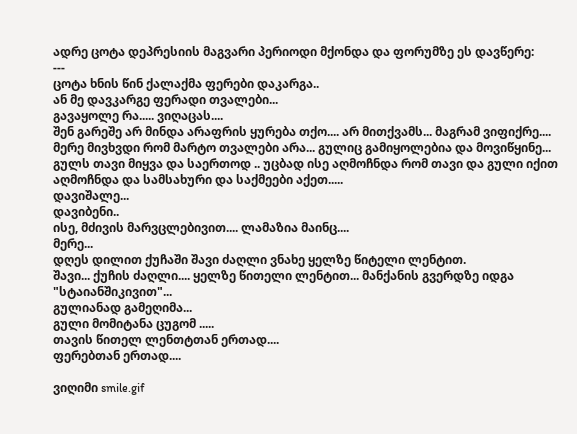ადრე ცოტა დეპრესიის მაგვარი პერიოდი მქონდა და ფორუმზე ეს დავწერე:
---
ცოტა ხნის წინ ქალაქმა ფერები დაკარგა..
ან მე დავკარგე ფერადი თვალები...
გავაყოლე რა..... ვიღაცას....
შენ გარეშე არ მინდა არაფრის ყურება თქო.... არ მითქვამს... მაგრამ ვიფიქრე....
მერე მივხვდი რომ მარტო თვალები არა... გულიც გამიყოლებია და მოვიწყინე...
გულს თავი მიყვა და საერთოდ .. უცბად ისე აღმოჩნდა რომ თავი და გული იქით აღმოჩნდა და სამსახური და საქმეები აქეთ.....
დავიშალე...
დავიბენი..
ისე, მძივის მარვცლებივით.... ლამაზია მაინც....
მერე...
დღეს დილით ქუჩაში შავი ძაღლი ვნახე ყელზე წიტელი ლენტით.
შავი... ქუჩის ძაღლი.... ყელზე წითელი ლენტით... მანქანის გვერდზე იდგა "სტაიანშიკივით"...
გულიანად გამეღიმა...
გული მომიტანა ცუგომ .....
თავის წითელ ლენთტთან ერთად....
ფერებთან ერთად....

ვიღიმი smile.gif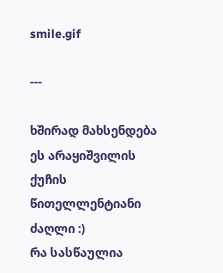smile.gif

---

ხშირად მახსენდება ეს არაყიშვილის ქუჩის წითელლენტიანი ძაღლი :)
რა სასწაულია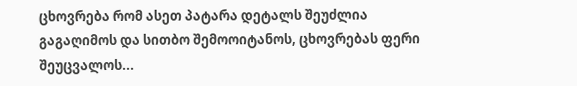ცხოვრება რომ ასეთ პატარა დეტალს შეუძლია გაგაღიმოს და სითბო შემოოიტანოს, ცხოვრებას ფერი შეუცვალოს...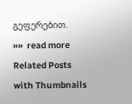გეფერებით.
»»  read more
Related Posts with Thumbnails